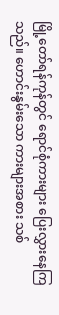မြို့တော်ရန်ကုန်တွင် ရောင်စုံကားများ ပြေးလွှားနေကြသည်။ ဟောင်းနွမ်းသော ကားများအစား သစ်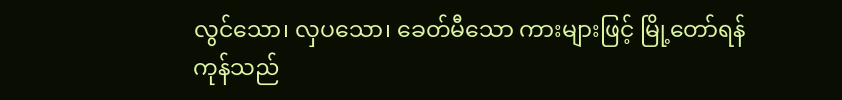လွင်သော၊ လှပသော၊ ခေတ်မီသော ကားများဖြင့် မြို့တော်ရန်ကုန်သည်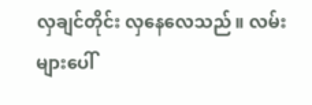လှချင်တိုင်း လှနေလေသည်။ လမ်းများပေါ်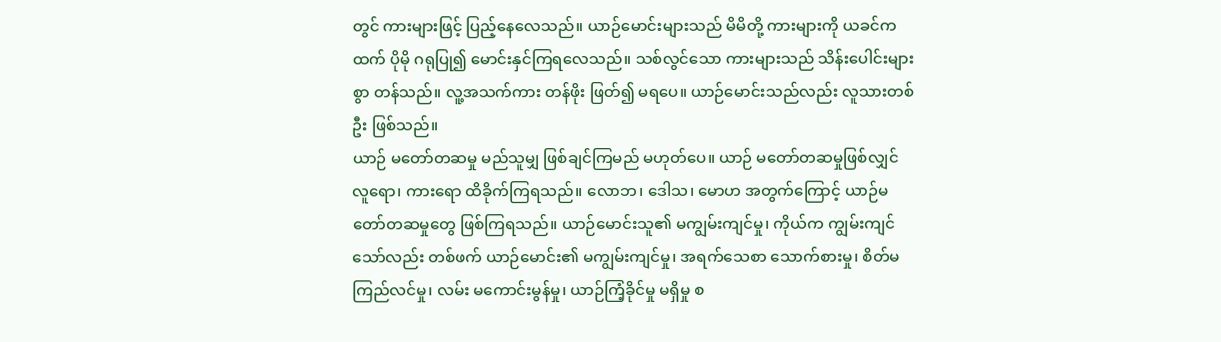တွင် ကားများဖြင့် ပြည့်နေလေသည်။ ယာဉ်မောင်းများသည် မိမိတို့ ကားများကို ယခင်ကထက် ပိုမို ဂရုပြု၍ မောင်းနှင်ကြရလေသည်။ သစ်လွင်သော ကားများသည် သိန်းပေါင်းများစွာ တန်သည်။ လူ့အသက်ကား တန်ဖိုး ဖြတ်၍ မရပေ။ ယာဉ်မောင်းသည်လည်း လူသားတစ်ဦး ဖြစ်သည်။
ယာဉ် မတော်တဆမှု မည်သူမျှ ဖြစ်ချင်ကြမည် မဟုတ်ပေ။ ယာဉ် မတော်တဆမှုဖြစ်လျှင် လူရော၊ ကားရော ထိခိုက်ကြရသည်။ လောဘ၊ ဒေါသ၊ မောဟ အတွက်ကြောင့် ယာဉ်မတော်တဆမှုတွေ ဖြစ်ကြရသည်။ ယာဉ်မောင်းသူ၏ မကျွမ်းကျင်မှု၊ ကိုယ်က ကျွမ်းကျင်သော်လည်း တစ်ဖက် ယာဉ်မောင်း၏ မကျွမ်းကျင်မှု၊ အရက်သေစာ သောက်စားမှု၊ စိတ်မကြည်လင်မှု၊ လမ်း မကောင်းမွန်မှု၊ ယာဉ်ကြံ့ခိုင်မှု မရှိမှု စ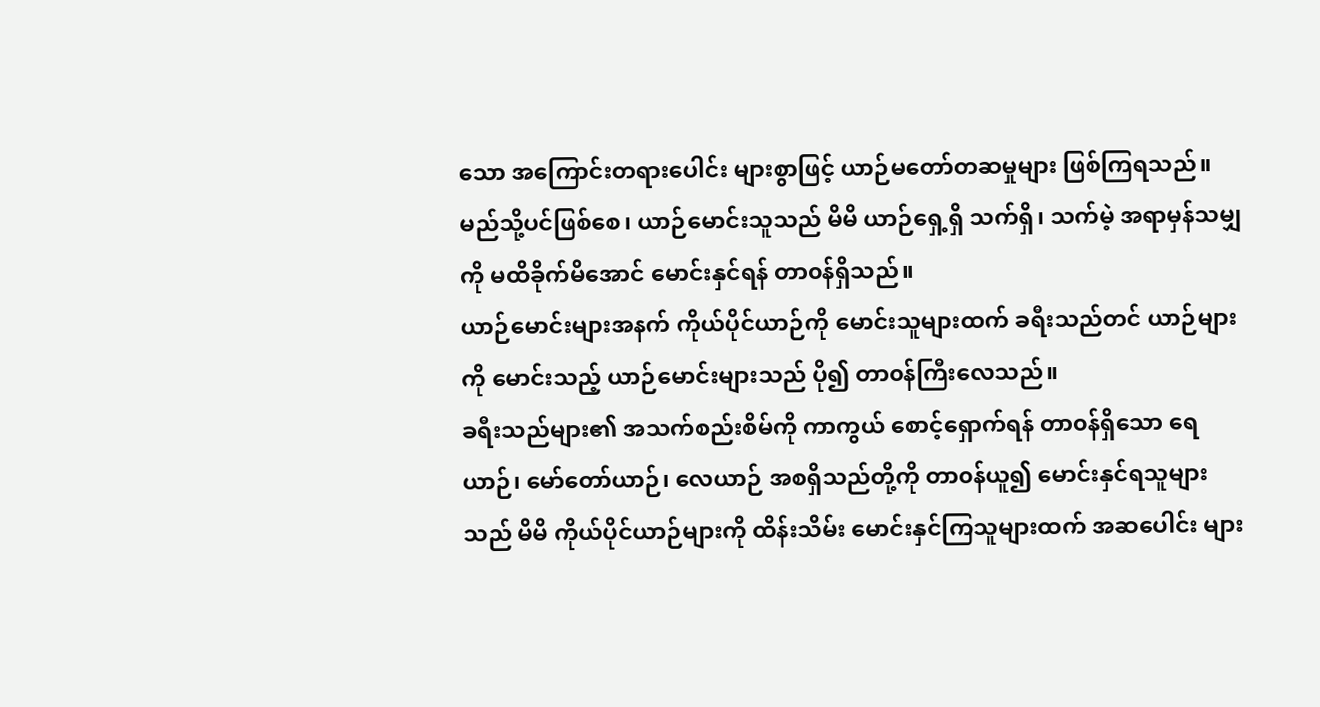သော အကြောင်းတရားပေါင်း များစွာဖြင့် ယာဉ်မတော်တဆမှုများ ဖြစ်ကြရသည်။ မည်သို့ပင်ဖြစ်စေ၊ ယာဉ်မောင်းသူသည် မိမိ ယာဉ်ရှေ့ရှိ သက်ရှိ၊ သက်မဲ့ အရာမှန်သမျှကို မထိခိုက်မိအောင် မောင်းနှင်ရန် တာ၀န်ရှိသည်။
ယာဉ်မောင်းများအနက် ကိုယ်ပိုင်ယာဉ်ကို မောင်းသူများထက် ခရီးသည်တင် ယာဉ်များကို မောင်းသည့် ယာဉ်မောင်းများသည် ပို၍ တာ၀န်ကြီးလေသည်။
ခရီးသည်များ၏ အသက်စည်းစိမ်ကို ကာကွယ် စောင့်ရှောက်ရန် တာ၀န်ရှိသော ရေယာဉ်၊ မော်တော်ယာဉ်၊ လေယာဉ် အစရှိသည်တို့ကို တာ၀န်ယူ၍ မောင်းနှင်ရသူများသည် မိမိ ကိုယ်ပိုင်ယာဉ်များကို ထိန်းသိမ်း မောင်းနှင်ကြသူများထက် အဆပေါင်း များ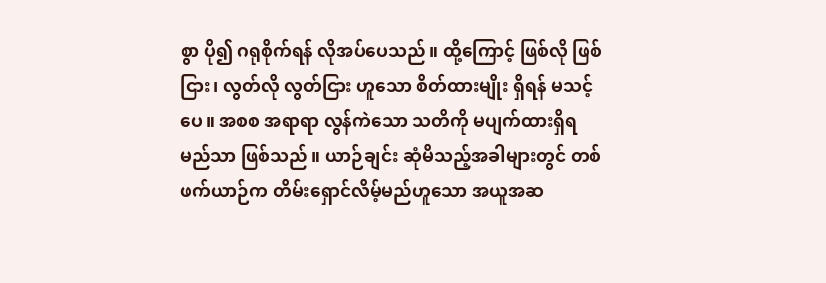စွာ ပို၍ ဂရုစိုက်ရန် လိုအပ်ပေသည်။ ထို့ကြောင့် ဖြစ်လို ဖြစ်ငြား၊ လွတ်လို လွတ်ငြား ဟူသော စိတ်ထားမျိုး ရှိရန် မသင့်ပေ။ အစစ အရာရာ လွန်ကဲသော သတိကို မပျက်ထားရှိရမည်သာ ဖြစ်သည်။ ယာဉ်ချင်း ဆုံမိသည့်အခါများတွင် တစ်ဖက်ယာဉ်က တိမ်းရှောင်လိမ့်မည်ဟူသော အယူအဆ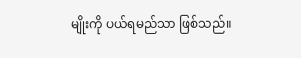မျိုးကို ပယ်ရမည်သာ ဖြစ်သည်။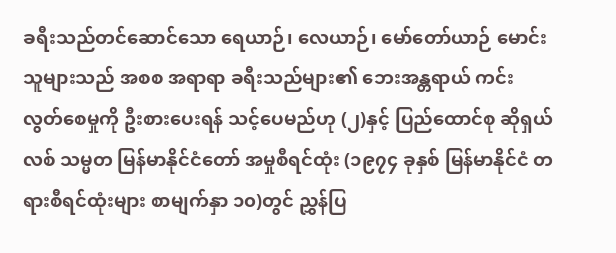ခရီးသည်တင်ဆောင်သော ရေယာဉ်၊ လေယာဉ်၊ မော်တော်ယာဉ် မောင်းသူများသည် အစစ အရာရာ ခရီးသည်များ၏ ဘေးအန္တရာယ် ကင်းလွတ်စေမှုကို ဦးစားပေးရန် သင့်ပေမည်ဟု (၂)နှင့် ပြည်ထောင်စု ဆိုရှယ်လစ် သမ္မတ မြန်မာနိုင်ငံတော် အမှုစီရင်ထုံး (၁၉၇၄ ခုနှစ် မြန်မာနိုင်ငံ တရားစီရင်ထုံးများ စာမျက်နှာ ၁၀)တွင် ညွှန်ပြ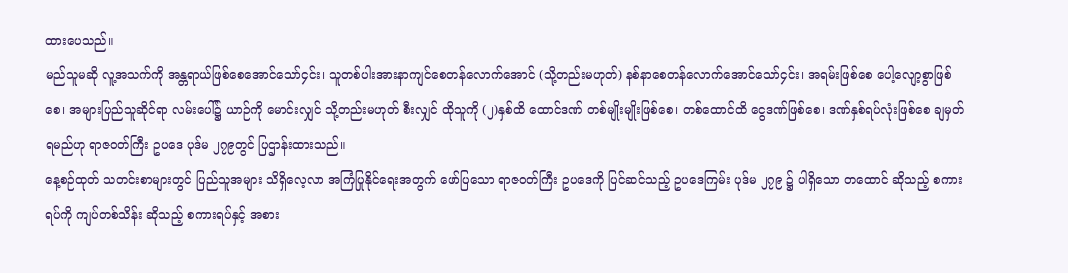ထားပေသည်။
မည်သူမဆို လူ့အသက်ကို အန္တရာယ်ဖြစ်စေအောင်သော်၄င်း၊ သူတစ်ပါးအားနာကျင်စေတန်လောက်အောင် (သို့တည်းမဟုတ်) နစ်နာစေတန်လောက်အောင်သော်၄င်း၊ အရမ်းဖြစ်စေ ပေါ့လျော့စွာဖြစ်စေ၊ အများပြည်သူဆိုင်ရာ လမ်းပေါ်၌ ယာဉ်ကို မောင်းလျှင် သို့တည်းမဟုတ် စီးလျှင် ထိုသူကို (၂)နှစ်ထိ ထောင်ဒဏ် တစ်မျိုးမျိုးဖြစ်စေ၊ တစ်ထောင်ထိ ငွေဒဏ်ဖြစ်စေ၊ ဒဏ်နှစ်ရပ်လုံးဖြစ်စေ ချမှတ်ရမည်ဟု ရာဇ၀တ်ကြီး ဥပဒေ ပုဒ်မ ၂၇၉တွင် ပြဌာန်းထားသည်။
နေ့စဉ်ထုတ် သတင်းစာများတွင် ပြည်သူအများ သိရှိလေ့လာ အကြံပြုနိုင်ရေးအတွက် ဖော်ပြသော ရာဇ၀တ်ကြီး ဥပဒေကို ပြင်ဆင်သည့် ဥပဒေကြမ်း ပုဒ်မ ၂၇၉ ၌ ပါရှိသော တထောင် ဆိုသည့် စကားရပ်ကို ကျပ်တစ်သိန်း ဆိုသည့် စကားရပ်နှင့် အစား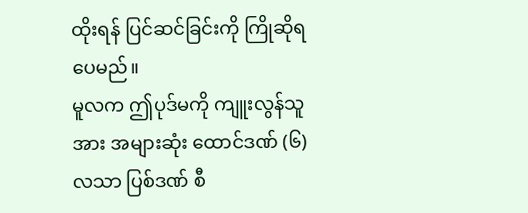ထိုးရန် ပြင်ဆင်ခြင်းကို ကြိုဆိုရပေမည်။
မူလက ဤပုဒ်မကို ကျူးလွန်သူအား အများဆုံး ထောင်ဒဏ် (၆) လသာ ပြစ်ဒဏ် စီ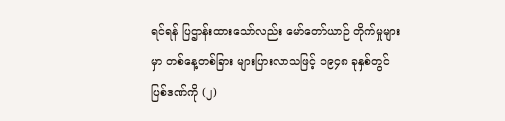ရင်ရန် ပြဌာန်းထားသော်လည်း မော်တော်ယာဉ် တိုက်မှုများမှာ တစ်နေ့တစ်ခြား များပြားလာသဖြင့် ၁၉၄၈ ခုနှစ်တွင် ပြစ်ဒဏ်ကို (၂)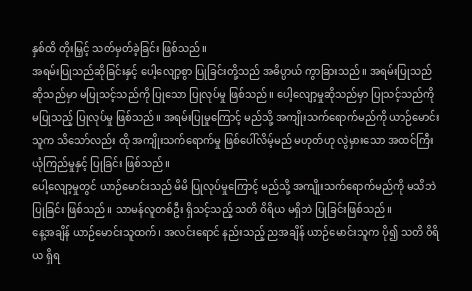နှစ်ထိ တိုးမြှင့် သတ်မှတ်ခဲ့ခြင်း ဖြစ်သည်။
အရမ်းပြုသည်ဆိုခြင်းနှင့် ပေါ့လျော့စွာ ပြုခြင်းတို့သည် အဓိပ္ပာယ် ကွာခြားသည်။ အရမ်းပြုသည်ဆိုသည်မှာ မပြုသင့်သည်ကို ပြုသော ပြုလုပ်မှု ဖြစ်သည်။ ပေါ့လျော့မှုဆိုသည်မှာ ပြုသင့်သည်ကို မပြုသည့် ပြုလုပ်မှု ဖြစ်သည်။ အရမ်းပြုမှုကြောင့် မည်သို့ အကျိုးသက်ရောက်မည်ကို ယာဉ်မောင်းသူက သိသော်လည်း ထို အကျိုးသက်ရောက်မှု ဖြစ်ပေါ်လိမ့်မည် မဟုတ်ဟု လွဲမှားသော အထင်ကြီး ယုံကြည်မှုနှင့် ပြုခြင်း ဖြစ်သည်။
ပေါ့လျော့မှုတွင် ယာဉ်မောင်းသည် မိမိ ပြုလုပ်မှုကြောင့် မည်သို့ အကျိုးသက်ရောက်မည်ကို မသိဘဲပြုခြင်း ဖြစ်သည်။ သာမန်လူတစ်ဦး ရှိသင့်သည့် သတိ ၀ိရိယ မရှိဘဲ ပြုခြင်းဖြစ်သည်။
နေ့အချိန် ယာဉ်မောင်းသူထက်၊ အလင်းရောင် နည်းသည့် ညအချိန် ယာဉ်မောင်းသူက ပို၍ သတိ ၀ိရိယ ရှိရ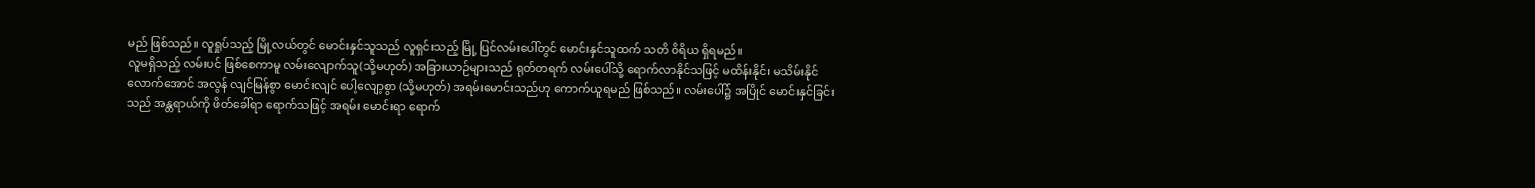မည် ဖြစ်သည်။ လူရှုပ်သည့် မြို့လယ်တွင် မောင်းနှင်သူသည် လူရှင်းသည့် မြို့ ပြင်လမ်းပေါ်တွင် မောင်းနှင်သူထက် သတိ ၀ိရိယ ရှိရမည်။
လူမရှိသည့် လမ်းပင် ဖြစ်စေကာမူ လမ်းလျောက်သူ(သို့မဟုတ်) အခြားယာဉ်များသည် ရုတ်တရက် လမ်းပေါ်သို့ ရောက်လာနိုင်သဖြင့် မထိန်းနိုင်၊ မသိမ်းနိုင်လောက်အောင် အလွန် လျင်မြန်စွာ မောင်းလျင် ပေါ့လျော့စွာ (သို့မဟုတ်) အရမ်းမောင်းသည်ဟု ကောက်ယူရမည် ဖြစ်သည်။ လမ်းပေါ်၌ အပြိုင် မောင်းနှင်ခြင်းသည် အန္တရာယ်ကို ဖိတ်ခေါ်ရာ ရောက်သဖြင့် အရမ်း မောင်းရာ ရောက်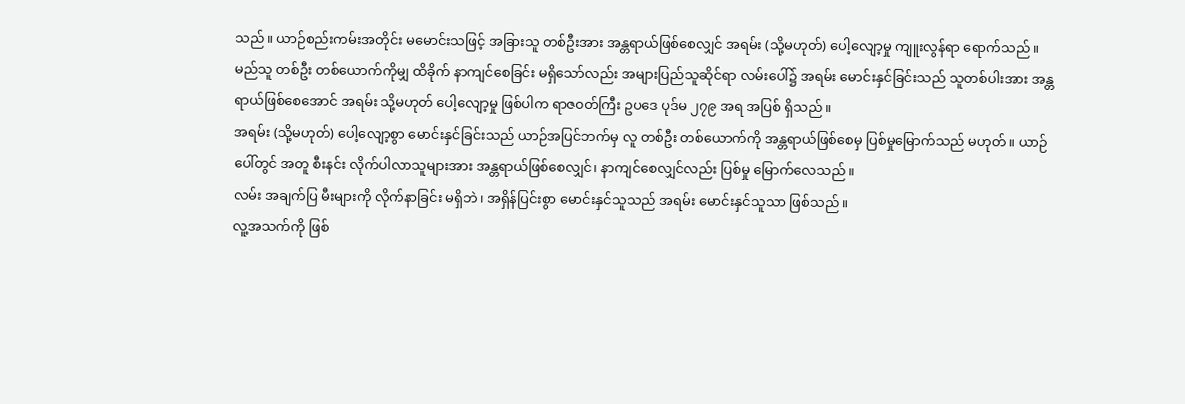သည်။ ယာဉ်စည်းကမ်းအတိုင်း မမောင်းသဖြင့် အခြားသူ တစ်ဦးအား အန္တရာယ်ဖြစ်စေလျှင် အရမ်း (သို့မဟုတ်) ပေါ့လျော့မှု ကျူးလွန်ရာ ရောက်သည်။
မည်သူ တစ်ဦး တစ်ယောက်ကိုမျှ ထိခိုက် နာကျင်စေခြင်း မရှိသော်လည်း အများပြည်သူဆိုင်ရာ လမ်းပေါ်၌ အရမ်း မောင်းနှင်ခြင်းသည် သူတစ်ပါးအား အန္တရာယ်ဖြစ်စေအောင် အရမ်း သို့မဟုတ် ပေါ့လျော့မှု ဖြစ်ပါက ရာဇ၀တ်ကြီး ဥပဒေ ပုဒ်မ ၂၇၉ အရ အပြစ် ရှိသည်။
အရမ်း (သို့မဟုတ်) ပေါ့လျော့စွာ မောင်းနှင်ခြင်းသည် ယာဉ်အပြင်ဘက်မှ လူ တစ်ဦး တစ်ယောက်ကို အန္တရာယ်ဖြစ်စေမှ ပြစ်မှုမြောက်သည် မဟုတ်။ ယာဉ်ပေါ်တွင် အတူ စီးနင်း လိုက်ပါလာသူများအား အန္တရာယ်ဖြစ်စေလျှင်၊ နာကျင်စေလျှင်လည်း ပြစ်မှု မြောက်လေသည်။
လမ်း အချက်ပြ မီးများကို လိုက်နာခြင်း မရှိဘဲ၊ အရှိန်ပြင်းစွာ မောင်းနှင်သူသည် အရမ်း မောင်းနှင်သူသာ ဖြစ်သည်။
လူ့အသက်ကို ဖြစ်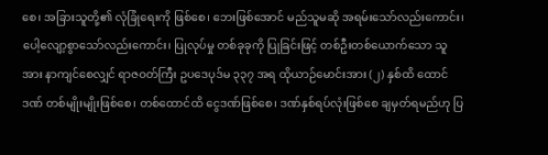စေ၊ အခြားသူတို့၏ လုံခြုံရေးကို ဖြစ်စေ၊ ဘေးဖြစ်အောင် မည်သူမဆို အရမ်းသော်လည်းကောင်း၊ ပေါ့လျော့စွာသော်လည်းကောင်း၊ ပြုလုပ်မှု တစ်ခုခုကို ပြုခြင်းဖြင့် တစ်ဦးတစ်ယောက်သော သူအား နာကျင်စေလျှင် ရာဇ၀တ်ကြီး ဥပဒေပုဒ်မ ၃၃၇ အရ ထိုယာဉ်မောင်းအား (၂) နှစ်ထိ ထောင်ဒဏ် တစ်မျိုးမျိုးဖြစ်စေ၊ တစ်ထောင်ထိ ငွေဒဏ်ဖြစ်စေ၊ ဒဏ်နှစ်ရပ်လုံးဖြစ်စေ ချမှတ်ရမည်ဟု ပြ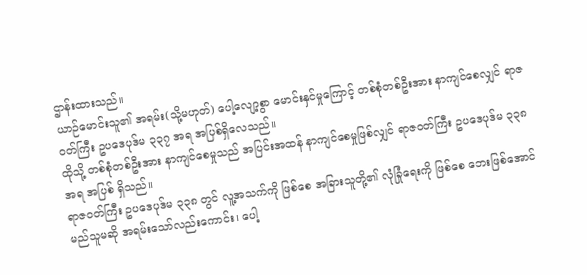ဌာန်းထားသည်။
ယာဉ်မောင်းသူ၏ အရမ်း(သို့မဟုတ်) ပေါ့လျော့စွာ မောင်းနှင်မှုကြောင့် တစ်စုံတစ်ဦးအား နာကျင်စေလျှင် ရာဇ၀တ်ကြီး ဥပဒေပုဒ်မ ၃၃၇ အရ အပြစ်ရှိလေသည်။
ထိုသို့ တစ်စုံတစ်ဦးအား နာကျင်စေမှုသည် အပြင်းအထန် နာကျင်စေမှုဖြစ်လျှင် ရာဇ၀တ်ကြီး ဥပဒေပုဒ်မ ၃၃၈ အရ အပြစ် ရှိသည်။
ရာဇ၀တ်ကြီး ဥပဒေပုဒ်မ ၃၃၈ တွင် လူ့အသက်ကို ဖြစ်စေ အခြားသူတို့၏ လုံခြုံရေးကို ဖြစ်စေ ဘေးဖြစ်အောင် မည်သူမဆို အရမ်းသော်လည်းကောင်း၊ ပေါ့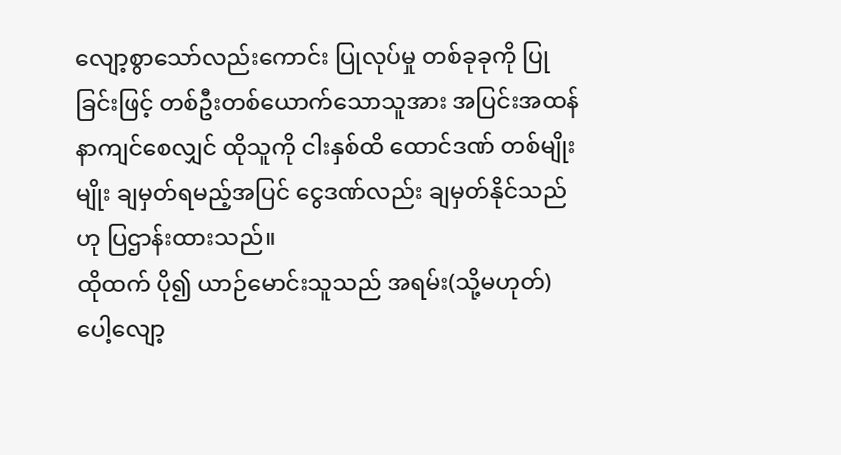လျော့စွာသော်လည်းကောင်း ပြုလုပ်မှု တစ်ခုခုကို ပြုခြင်းဖြင့် တစ်ဦးတစ်ယောက်သောသူအား အပြင်းအထန် နာကျင်စေလျှင် ထိုသူကို ငါးနှစ်ထိ ထောင်ဒဏ် တစ်မျိုးမျိုး ချမှတ်ရမည့်အပြင် ငွေဒဏ်လည်း ချမှတ်နိုင်သည်ဟု ပြဌာန်းထားသည်။
ထိုထက် ပို၍ ယာဉ်မောင်းသူသည် အရမ်း(သို့မဟုတ်) ပေါ့လျော့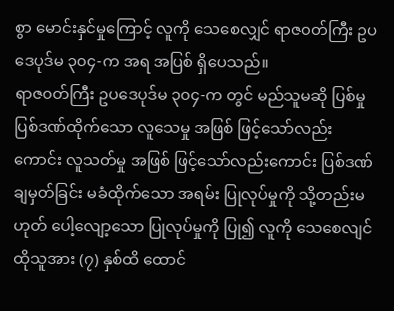စွာ မောင်းနှင်မှုကြောင့် လူကို သေစေလျှင် ရာဇ၀တ်ကြီး ဥပဒေပုဒ်မ ၃၀၄-က အရ အပြစ် ရှိပေသည်။
ရာဇ၀တ်ကြီး ဥပဒေပုဒ်မ ၃၀၄-က တွင် မည်သူမဆို ပြစ်မှုပြစ်ဒဏ်ထိုက်သော လူသေမှု အဖြစ် ဖြင့်သော်လည်းကောင်း လူသတ်မှု အဖြစ် ဖြင့်သော်လည်းကောင်း ပြစ်ဒဏ် ချမှတ်ခြင်း မခံထိုက်သော အရမ်း ပြုလုပ်မှုကို သို့တည်းမဟုတ် ပေါ့လျော့သော ပြုလုပ်မှုကို ပြု၍ လူကို သေစေလျင် ထိုသူအား (၇) နှစ်ထိ ထောင်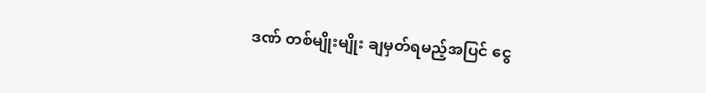ဒဏ် တစ်မျိုးမျိုး ချမှတ်ရမည့်အပြင် ငွေ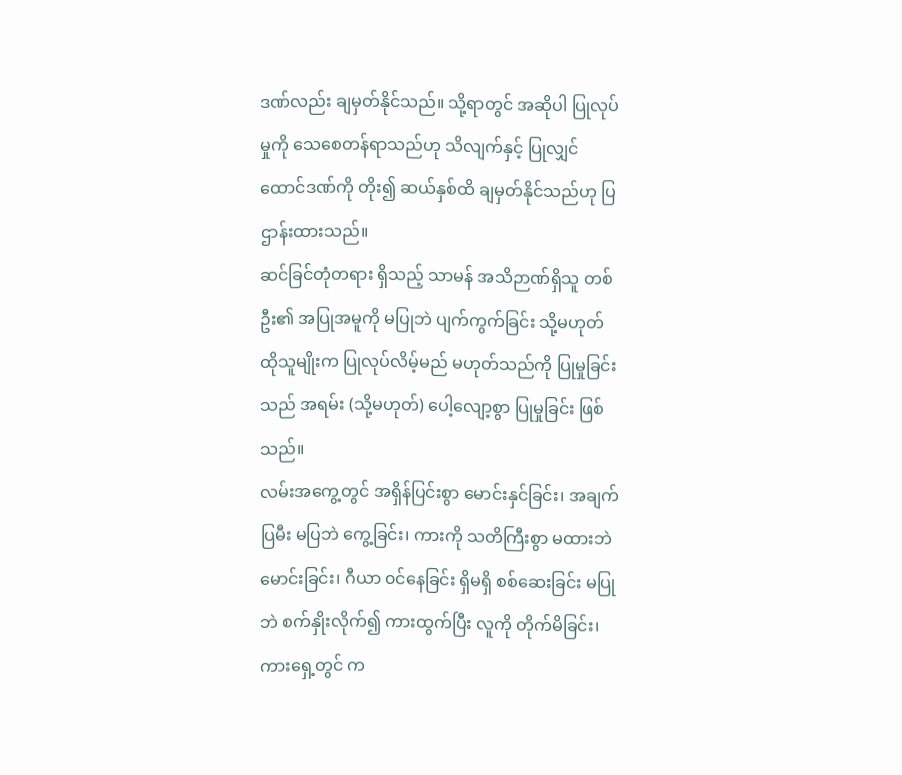ဒဏ်လည်း ချမှတ်နိုင်သည်။ သို့ရာတွင် အဆိုပါ ပြုလုပ်မှုကို သေစေတန်ရာသည်ဟု သိလျက်နှင့် ပြုလျှင် ထောင်ဒဏ်ကို တိုး၍ ဆယ်နှစ်ထိ ချမှတ်နိုင်သည်ဟု ပြဌာန်းထားသည်။
ဆင်ခြင်တုံတရား ရှိသည့် သာမန် အသိဉာဏ်ရှိသူ တစ်ဦး၏ အပြုအမူကို မပြုဘဲ ပျက်ကွက်ခြင်း သို့မဟုတ် ထိုသူမျိုးက ပြုလုပ်လိမ့်မည် မဟုတ်သည်ကို ပြုမှုခြင်းသည် အရမ်း (သို့မဟုတ်) ပေါ့လျော့စွာ ပြုမှုခြင်း ဖြစ်သည်။
လမ်းအကွေ့တွင် အရှိန်ပြင်းစွာ မောင်းနှင်ခြင်း၊ အချက်ပြမီး မပြဘဲ ကွေ့ခြင်း၊ ကားကို သတိကြီးစွာ မထားဘဲ မောင်းခြင်း၊ ဂီယာ ၀င်နေခြင်း ရှိမရှိ စစ်ဆေးခြင်း မပြုဘဲ စက်နှိုးလိုက်၍ ကားထွက်ပြီး လူကို တိုက်မိခြင်း၊ ကားရှေ့တွင် က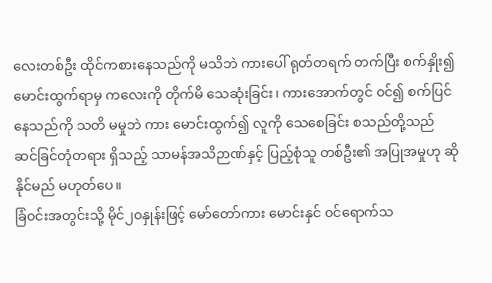လေးတစ်ဦး ထိုင်ကစားနေသည်ကို မသိဘဲ ကားပေါ် ရုတ်တရက် တက်ပြီး စက်နှိုး၍ မောင်းထွက်ရာမှ ကလေးကို တိုက်မိ သေဆုံးခြင်း၊ ကားအောက်တွင် ၀င်၍ စက်ပြင်နေသည်ကို သတိ မမှုဘဲ ကား မောင်းထွက်၍ လူကို သေစေခြင်း စသည်တို့သည် ဆင်ခြင်တုံတရား ရှိသည့် သာမန်အသိဉာဏ်နှင့် ပြည့်စုံသူ တစ်ဦး၏ အပြုအမှုဟု ဆိုနိုင်မည် မဟုတ်ပေ။
ခြံ၀င်းအတွင်းသို့ မိုင်၂၀နှုန်းဖြင့် မော်တော်ကား မောင်းနှင် ၀င်ရောက်သ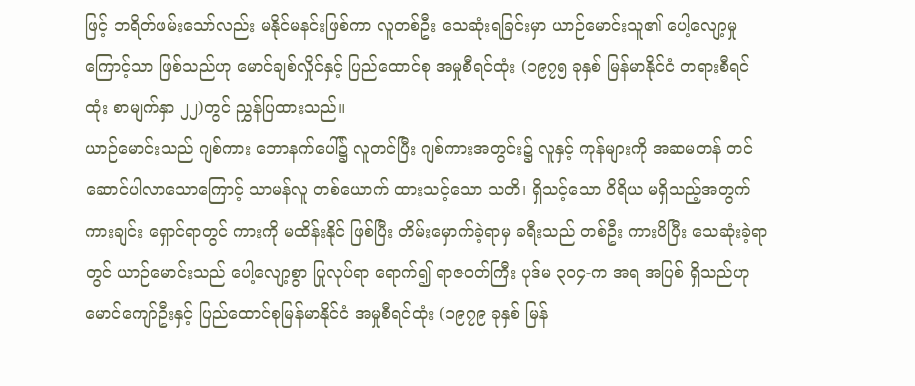ဖြင့် ဘရိတ်ဖမ်းသော်လည်း မနိုင်မနင်းဖြစ်ကာ လူတစ်ဦး သေဆုံးရခြင်းမှာ ယာဉ်မောင်းသူ၏ ပေါ့လျော့မှုကြောင့်သာ ဖြစ်သည်ဟု မောင်ချစ်လှိုင်နှင့် ပြည်ထောင်စု အမှုစီရင်ထုံး (၁၉၇၅ ခုနှစ် မြန်မာနိုင်ငံ တရားစီရင်ထုံး စာမျက်နှာ ၂၂)တွင် ညွှန်ပြထားသည်။
ယာဉ်မောင်းသည် ဂျစ်ကား ဘောနက်ပေါ်၌ လူတင်ပြီး ဂျစ်ကားအတွင်း၌ လူနှင့် ကုန်များကို အဆမတန် တင်ဆောင်ပါလာသောကြောင့် သာမန်လူ တစ်ယောက် ထားသင့်သော သတိ၊ ရှိသင့်သော ၀ိရိယ မရှိသည့်အတွက် ကားချင်း ရှောင်ရာတွင် ကားကို မထိန်းနိုင် ဖြစ်ပြီး တိမ်းမှောက်ခဲ့ရာမှ ခရီးသည် တစ်ဦး ကားပိပြီး သေဆုံးခဲ့ရာတွင် ယာဉ်မောင်းသည် ပေါ့လျော့စွာ ပြုလုပ်ရာ ရောက်၍ ရာဇ၀တ်ကြီး ပုဒ်မ ၃၀၄-က အရ အပြစ် ရှိသည်ဟု မောင်ကျော်ဦးနှင့် ပြည်ထောင်စုမြန်မာနိုင်ငံ အမှုစီရင်ထုံး (၁၉၇၉ ခုနှစ် မြန်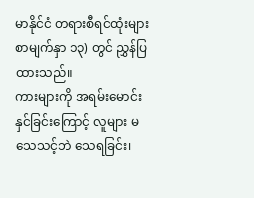မာနိုင်ငံ တရားစီရင်ထုံးများ စာမျက်နှာ ၁၃) တွင် ညွှန်ပြထားသည်။
ကားများကို အရမ်းမောင်းနှင်ခြင်းကြောင့် လူများ မသေသင့်ဘဲ သေရခြင်း၊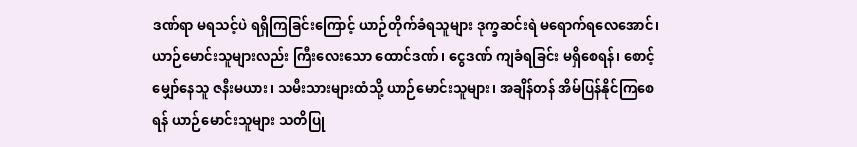ဒဏ်ရာ မရသင့်ပဲ ရရှိကြခြင်းကြောင့် ယာဉ်တိုက်ခံရသူများ ဒုက္ခဆင်းရဲ မရောက်ရလေအောင်၊ ယာဉ်မောင်းသူများလည်း ကြီးလေးသော ထောင်ဒဏ်၊ ငွေဒဏ် ကျခံရခြင်း မရှိစေရန်၊ စောင့်မျှော်နေသူ ဇနီးမယား၊ သမီးသားများထံသို့ ယာဉ်မောင်းသူများ၊ အချိန်တန် အိမ်ပြန်နိုင်ကြစေရန် ယာဉ်မောင်းသူများ သတိပြု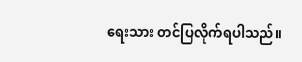ရေးသား တင်ပြလိုက်ရပါသည်။